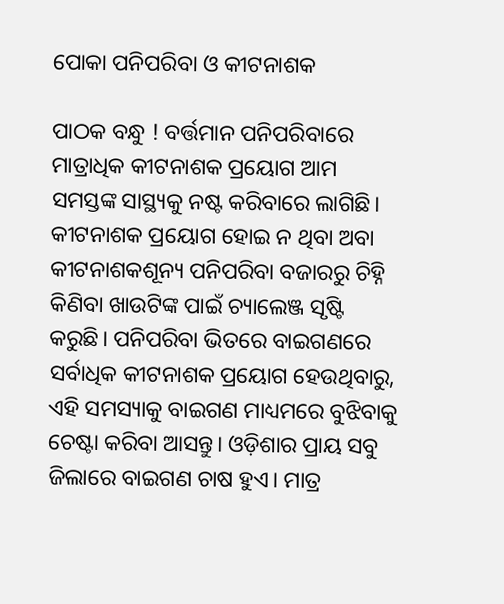ପୋକା ପନିପରିବା ଓ କୀଟନାଶକ

ପାଠକ ବନ୍ଧୁ ! ବର୍ତ୍ତମାନ ପନିପରିବାରେ ମାତ୍ରାଧିକ କୀଟନାଶକ ପ୍ରୟୋଗ ଆମ ସମସ୍ତଙ୍କ ସାସ୍ଥ୍ୟକୁ ନଷ୍ଟ କରିବାରେ ଲାଗିଛି। କୀଟନାଶକ ପ୍ରୟୋଗ ହୋଇ ନ ଥିବା ଅବା କୀଟନାଶକଶୂନ୍ୟ ପନିପରିବା ବଜାରରୁ ଚିହ୍ନି କିଣିବା ଖାଉଟିଙ୍କ ପାଇଁ ଚ୍ୟାଲେଞ୍ଜ ସୃଷ୍ଟି କରୁଛି। ପନିପରିବା ଭିତରେ ବାଇଗଣରେ ସର୍ବାଧିକ କୀଟନାଶକ ପ୍ରୟୋଗ ହେଉଥିବାରୁ, ଏହି ସମସ୍ୟାକୁ ବାଇଗଣ ମାଧ୍ୟମରେ ବୁଝିବାକୁ ଚେଷ୍ଟା କରିବା ଆସନ୍ତୁ। ଓଡ଼ିଶାର ପ୍ରାୟ ସବୁ ଜିଲାରେ ବାଇଗଣ ଚାଷ ହୁଏ। ମାତ୍ର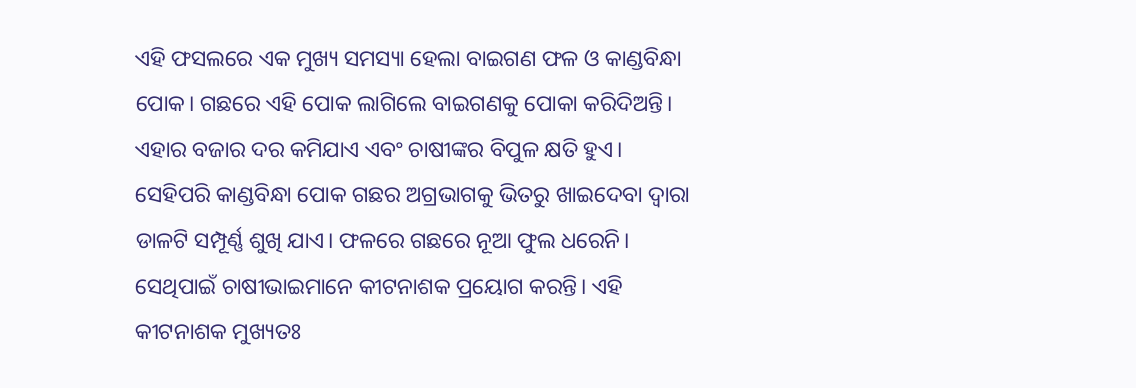ଏହି ଫସଲରେ ଏକ ମୁଖ୍ୟ ସମସ୍ୟା ହେଲା ବାଇଗଣ ଫଳ ଓ କାଣ୍ଡବିନ୍ଧା ପୋକ। ଗଛରେ ଏହି ପୋକ ଲାଗିଲେ ବାଇଗଣକୁ ପୋକା କରିଦିଅନ୍ତି। ଏହାର ବଜାର ଦର କମିଯାଏ ଏବଂ ଚାଷୀଙ୍କର ବିପୁଳ କ୍ଷତି ହୁଏ। ସେହିପରି କାଣ୍ଡବିନ୍ଧା ପୋକ ଗଛର ଅଗ୍ରଭାଗକୁ ଭିତରୁ ଖାଇଦେବା ଦ୍ୱାରା ଡାଳଟି ସମ୍ପୂର୍ଣ୍ଣ ଶୁଖି ଯାଏ। ଫଳରେ ଗଛରେ ନୂଆ ଫୁଲ ଧରେନି। ସେଥିପାଇଁ ଚାଷୀଭାଇମାନେ କୀଟନାଶକ ପ୍ରୟୋଗ କରନ୍ତି। ଏହି କୀଟନାଶକ ମୁଖ୍ୟତଃ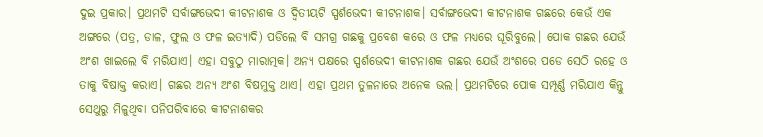ଦୁଇ ପ୍ରକାର। ପ୍ରଥମଟି ସର୍ବାଙ୍ଗଭେଦୀ କୀଟନାଶକ ଓ ଦ୍ୱିତୀୟଟି ସ୍ପର୍ଶଭେଦୀ କୀଟନାଶକ। ସର୍ବାଙ୍ଗଭେଦୀ କୀଟନାଶକ ଗଛରେ କେଉଁ ଏକ ଅଙ୍ଗରେ (ପତ୍ର, ଡାଳ, ଫୁଲ ଓ ଫଳ ଇତ୍ୟାଦି) ପଡିଲେ ବି ସମଗ୍ର ଗଛକୁ ପ୍ରବେଶ କରେ ଓ ଫଳ ମଧ୍ୟରେ ଘୂରିବୁଲେ। ପୋକ ଗଛର ଯେଉଁ ଅଂଶ ଖାଇଲେ ବି ମରିଯାଏ। ଏହା ସବୁଠୁ ମାରାତ୍ମକ। ଅନ୍ୟ ପକ୍ଷରେ ସ୍ପର୍ଶଭେଦୀ କୀଟନାଶକ ଗଛର ଯେଉଁ ଅଂଶରେ ପଡେ ସେଠି ରହେ ଓ ତାକୁ ବିଷାକ୍ତ କରାଏ। ଗଛର ଅନ୍ୟ ଅଂଶ ବିଷମୁକ୍ତ ଥାଏ। ଏହା ପ୍ରଥମ ତୁଳନାରେ ଅନେକ ଭଲ। ପ୍ରଥମଟିରେ ପୋକ ସମ୍ପୂର୍ଣ୍ଣ ମରିଯାଏ କିନ୍ତୁ ସେଥୁରୁ ମିଳୁଥିବା ପନିପରିବାରେ କୀଟନାଶକର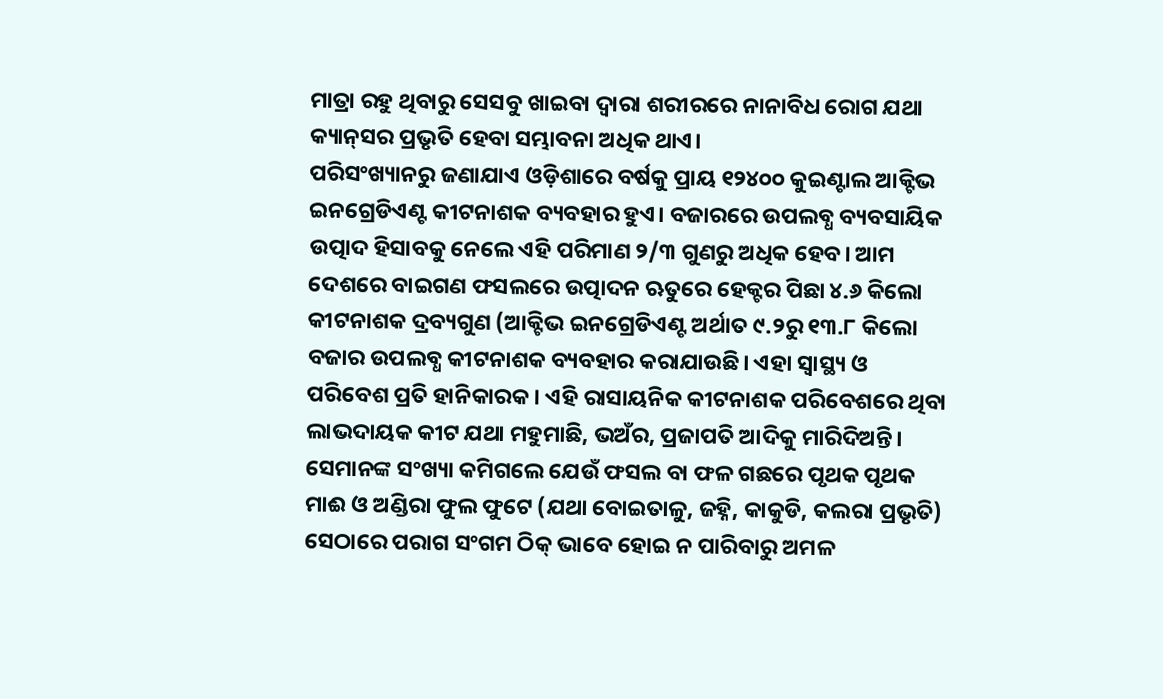ମାତ୍ରା ରହୁ ଥିବାରୁ ସେସବୁ ଖାଇବା ଦ୍ୱାରା ଶରୀରରେ ନାନାବିଧ ରୋଗ ଯଥା କ୍ୟାନ୍‌ସର ପ୍ରଭୃତି ହେବା ସମ୍ଭାବନା ଅଧିକ ଥାଏ।
ପରିସଂଖ୍ୟାନରୁ ଜଣାଯାଏ ଓଡ଼ିଶାରେ ବର୍ଷକୁ ପ୍ରାୟ ୧୨୪୦୦ କୁଇଣ୍ଟାଲ ଆକ୍ଟିଭ ଇନଗ୍ରେଡିଏଣ୍ଟ କୀଟନାଶକ ବ୍ୟବହାର ହୁଏ। ବଜାରରେ ଉପଲବ୍ଧ ବ୍ୟବସାୟିକ ଉତ୍ପାଦ ହିସାବକୁ ନେଲେ ଏହି ପରିମାଣ ୨/୩ ଗୁଣରୁ ଅଧିକ ହେବ। ଆମ ଦେଶରେ ବାଇଗଣ ଫସଲରେ ଉତ୍ପାଦନ ଋତୁରେ ହେକ୍ଟର ପିଛା ୪.୬ କିଲୋ କୀଟନାଶକ ଦ୍ରବ୍ୟଗୁଣ (ଆକ୍ଟିଭ ଇନଗ୍ରେଡିଏଣ୍ଟ ଅର୍ଥାତ ୯.୨ରୁ ୧୩.୮ କିଲୋ ବଜାର ଉପଲବ୍ଧ କୀଟନାଶକ ବ୍ୟବହାର କରାଯାଉଛି। ଏହା ସ୍ବାସ୍ଥ୍ୟ ଓ ପରିବେଶ ପ୍ରତି ହାନିକାରକ। ଏହି ରାସାୟନିକ କୀଟନାଶକ ପରିବେଶରେ ଥିବା ଲାଭଦାୟକ କୀଟ ଯଥା ମହୁମାଛି, ଭଅଁର, ପ୍ରଜାପତି ଆଦିକୁ ମାରିଦିଅନ୍ତି। ସେମାନଙ୍କ ସଂଖ୍ୟା କମିଗଲେ ଯେଉଁ ଫସଲ ବା ଫଳ ଗଛରେ ପୃଥକ ପୃଥକ ମାଈ ଓ ଅଣ୍ଡିରା ଫୁଲ ଫୁଟେ (ଯଥା ବୋଇତାଳୁ, ଜହ୍ନି, କାକୁଡି, କଲରା ପ୍ରଭୃତି) ସେଠାରେ ପରାଗ ସଂଗମ ଠିକ୍‌ ଭାବେ ହୋଇ ନ ପାରିବାରୁ ଅମଳ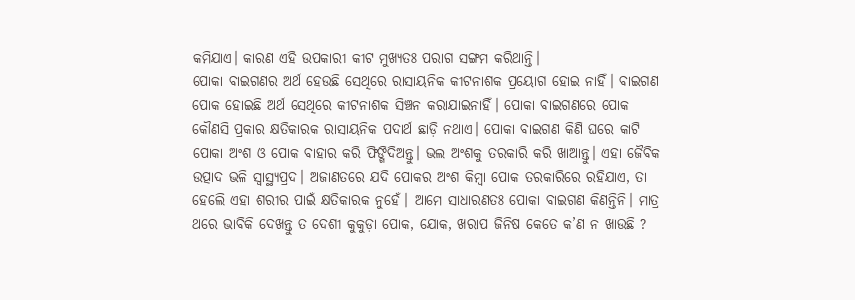କମିଯାଏ। କାରଣ ଏହି ଉପକାରୀ କୀଟ ମୁଖ୍ୟତଃ ପରାଗ ସଙ୍ଗମ କରିଥାନ୍ତି।
ପୋକା ବାଇଗଣର ଅର୍ଥ ହେଉଛି ସେଥିରେ ରାସାୟନିକ କୀଟନାଶକ ପ୍ରୟୋଗ ହୋଇ ନାହିଁ। ବାଇଗଣ ପୋକ ହୋଇଛି ଅର୍ଥ ସେଥିରେ କୀଟନାଶକ ସିଞ୍ଚନ କରାଯାଇନାହିଁ। ପୋକା ବାଇଗଣରେ ପୋକ କୌଣସି ପ୍ରକାର କ୍ଷତିକାରକ ରାସାୟନିକ ପଦାର୍ଥ ଛାଡ଼ି ନଥାଏ। ପୋକା ବାଇଗଣ କିଣି ଘରେ କାଟି ପୋକା ଅଂଶ ଓ ପୋକ ବାହାର କରି ଫିଙ୍ଗିଦିଅନ୍ତୁ। ଭଲ ଅଂଶକୁ ତରକାରି କରି ଖାଆନ୍ତୁ। ଏହା ଜୈବିକ ଉତ୍ପାଦ ଭଳି ସ୍ବାସ୍ଥ୍ୟପ୍ରଦ। ଅଜାଣତରେ ଯଦି ପୋକର ଅଂଶ କିମ୍ବା ପୋକ ତରକାରିରେ ରହିଯାଏ, ତା ହେଲେି ଏହା ଶରୀର ପାଇଁ କ୍ଷତିକାରକ ନୁହେଁ। ଆମେ ସାଧାରଣତଃ ପୋକା ବାଇଗଣ କିଣନ୍ତିନି। ମାତ୍ର ଥରେ ଭାବିକି ଦେଖନ୍ତୁ ତ ଦେଶୀ କୁକୁଡ଼ା ପୋକ, ଯୋକ, ଖରାପ ଜିନିଷ କେତେ କ’ଣ ନ ଖାଉଛି ?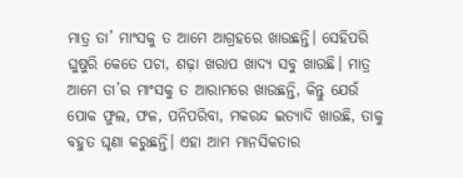ମାତ୍ର ତା’ ମାଂସକୁ ତ ଆମେ ଆଗ୍ରହରେ ଖାଉଛନ୍ତି। ସେହିପରି ଘୁଷୁରି କେତେ ପଚା, ଶଢ଼ା ଖରାପ ଖାଦ୍ୟ ସବୁ ଖାଉଛି। ମାତ୍ର ଆମେ ତା’ର ମାଂସକୁ ତ ଆରାମରେ ଖାଉଛନ୍ତି, କିନ୍ତୁ ଯେଉଁ ପୋକ ଫୁଲ, ଫଳ, ପନିପରିବା, ମକରନ୍ଦ ଇତ୍ୟାଦି ଖାଉଛି, ତାକୁ ବହୁତ ଘୃଣା କରୁଛନ୍ତି। ଏହା ଆମ ମାନସିକତାର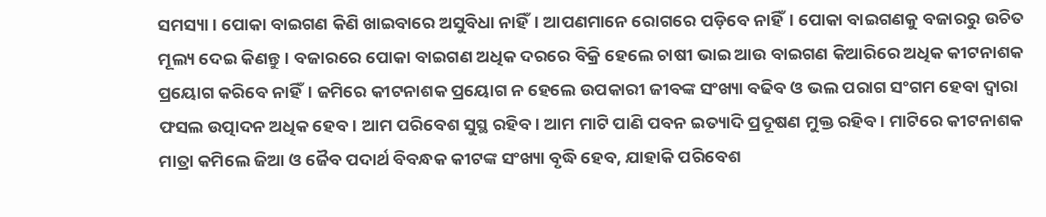ସମସ୍ୟା। ପୋକା ବାଇଗଣ କିଣି ଖାଇବାରେ ଅସୁବିଧା ନାହିଁ। ଆପଣମାନେ ରୋଗରେ ପଡ଼ିବେ ନାହିଁ। ପୋକା ବାଇଗଣକୁ ବଜାରରୁ ଉଚିତ ମୂଲ୍ୟ ଦେଇ କିଣନ୍ତୁ। ବଜାରରେ ପୋକା ବାଇଗଣ ଅଧିକ ଦରରେ ବିକ୍ରି ହେଲେ ଚାଷୀ ଭାଇ ଆଉ ବାଇଗଣ କିଆରିରେ ଅଧିକ କୀଟନାଶକ ପ୍ରୟୋଗ କରିବେ ନାହିଁ। ଜମିରେ କୀଟନାଶକ ପ୍ରୟୋଗ ନ ହେଲେ ଉପକାରୀ ଜୀବଙ୍କ ସଂଖ୍ୟା ବଢିବ ଓ ଭଲ ପରାଗ ସଂଗମ ହେବା ଦ୍ୱାରା ଫସଲ ଉତ୍ପାଦନ ଅଧିକ ହେବ। ଆମ ପରିବେଶ ସୁସ୍ଥ ରହିବ। ଆମ ମାଟି ପାଣି ପବନ ଇତ୍ୟାଦି ପ୍ରଦୂଷଣ ମୁକ୍ତ ରହିବ। ମାଟିରେ କୀଟନାଶକ ମାତ୍ରା କମିଲେ ଜିଆ ଓ ଜୈବ ପଦାର୍ଥ ବିବନ୍ଧକ କୀଟଙ୍କ ସଂଖ୍ୟା ବୃଦ୍ଧି ହେବ, ଯାହାକି ପରିବେଶ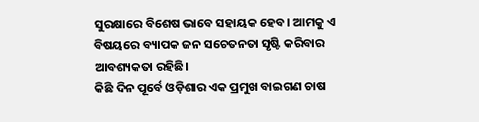ସୁରକ୍ଷାରେ ବିଶେଷ ଭାବେ ସହାୟକ ହେବ। ଆମକୁ ଏ ବିଷୟରେ ବ୍ୟାପକ ଜନ ସଚେତନତା ସୃଷ୍ଟି କରିବାର ଆବଶ୍ୟକତା ରହିଛି।
କିଛି ଦିନ ପୂର୍ବେ ଓଡ଼ିଶାର ଏକ ପ୍ରମୁଖ ବାଇଗଣ ଚାଷ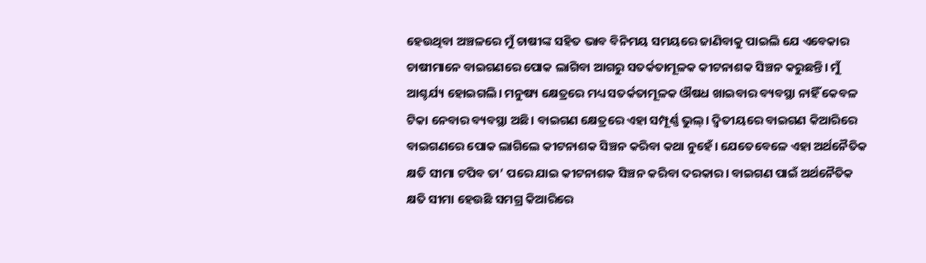ହେଉଥିବା ଅଞ୍ଚଳରେ ମୁଁ ଚାଷୀଙ୍କ ସହିତ ଭାବ ବିନିମୟ ସମୟରେ ଜାଣିବାକୁ ପାଇଲି ଯେ ଏବେକାର ଚାଷୀମାନେ ବାଇଗଣରେ ପୋକ ଲାଗିବା ଆଗରୁ ସତର୍କତାମୂଳକ କୀଟନାଶକ ସିଞ୍ଚନ କରୁଛନ୍ତି। ମୁଁ ଆଶ୍ଚର୍ଯ୍ୟ ହୋଇଗଲି। ମନୁଷ୍ୟ କ୍ଷେତ୍ରରେ ମଧ୍ୟ ସତର୍କତାମୂଳକ ଔଷଧ ଖାଇବାର ବ୍ୟବସ୍ଥା ନାହିଁ କେବଳ ଟିକା ନେବାର ବ୍ୟବସ୍ଥା ଅଛି। ବାଇଗଣ କ୍ଷେତ୍ରରେ ଏହା ସମ୍ପୂର୍ଣ୍ଣ ଭୁଲ୍‌। ଦ୍ୱିତୀୟରେ ବାଇଗଣ କିଆରିରେ ବାଇଗଣରେ ପୋକ ଲାଗିଲେ କୀଟନାଶକ ସିଞ୍ଚନ କରିବା କଥା ନୁହେଁ। ଯେତେବେଳେ ଏହା ଅର୍ଥନୈତିକ କ୍ଷତି ସୀମା ଟପିବ ତା’ ପରେ ଯାଇ କୀଟନାଶକ ସିଞ୍ଚନ କରିବା ଦରକାର। ବାଇଗଣ ପାଇଁ ଅର୍ଥନୈତିକ କ୍ଷତି ସୀମା ହେଉଛି ସମଗ୍ର କିଆରିରେ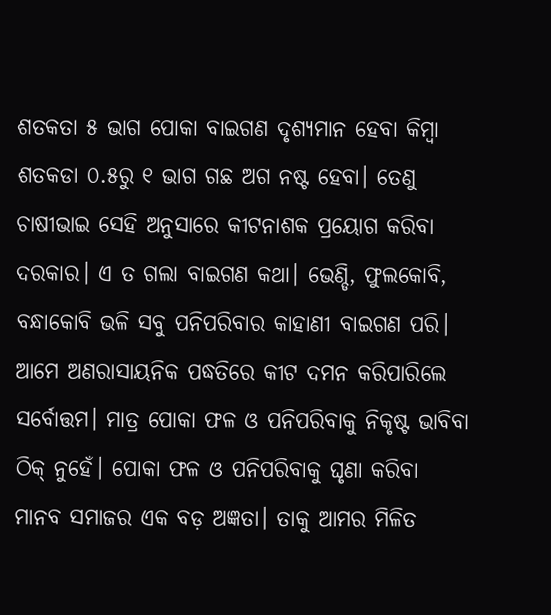ଶତକତା ୫ ଭାଗ ପୋକା ବାଇଗଣ ଦୃଶ୍ୟମାନ ହେବା କିମ୍ବା ଶତକଡା ୦.୫ରୁ ୧ ଭାଗ ଗଛ ଅଗ ନଷ୍ଟ ହେବା। ତେଣୁ ଚାଷୀଭାଇ ସେହି ଅନୁସାରେ କୀଟନାଶକ ପ୍ରୟୋଗ କରିବା ଦରକାର। ଏ ତ ଗଲା ବାଇଗଣ କଥା। ଭେଣ୍ଡି, ଫୁଲକୋବି, ବନ୍ଧାକୋବି ଭଳି ସବୁ ପନିପରିବାର କାହାଣୀ ବାଇଗଣ ପରି। ଆମେ ଅଣରାସାୟନିକ ପଦ୍ଧତିରେ କୀଟ ଦମନ କରିପାରିଲେ ସର୍ବୋତ୍ତମ। ମାତ୍ର ପୋକା ଫଳ ଓ ପନିପରିବାକୁ ନିକୃଷ୍ଟ ଭାବିବା ଠିକ୍‌ ନୁହେଁ। ପୋକା ଫଳ ଓ ପନିପରିବାକୁ ଘୃଣା କରିବା ମାନବ ସମାଜର ଏକ ବଡ଼ ଅଜ୍ଞତା। ତାକୁ ଆମର ମିଳିତ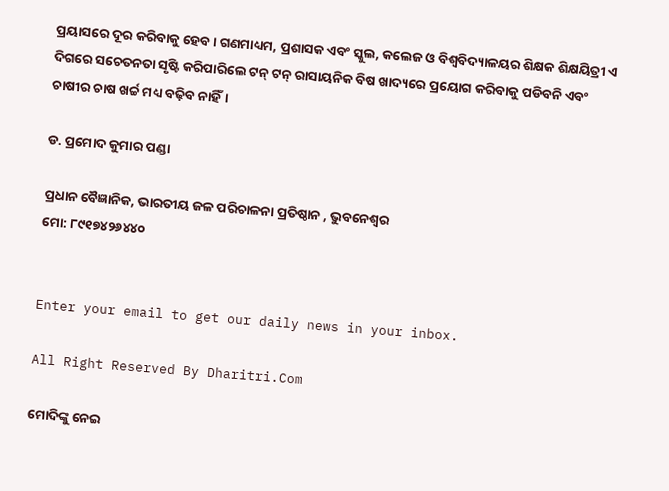ପ୍ରୟାସରେ ଦୂର କରିବାକୁ ହେବ। ଗଣମାଧ୍ୟମ, ପ୍ରଶାସକ ଏବଂ ସ୍କୁଲ, କଲେଜ ଓ ବିଶ୍ୱବିଦ୍ୟାଳୟର ଶିକ୍ଷକ ଶିକ୍ଷୟିତ୍ରୀ ଏ ଦିଗରେ ସଚେତନତା ସୃଷ୍ଟି କରିପାରିଲେ ଟନ୍‌ ଟନ୍‌ ରାସାୟନିକ ବିଷ ଖାଦ୍ୟରେ ପ୍ରୟୋଗ କରିବାକୁ ପଡିବନି ଏବଂ ଚାଷୀର ଚାଷ ଖର୍ଚ୍ଚ ମଧ୍ୟ ବଢ଼ିବ ନାହିଁ।

ଡ. ପ୍ରମୋଦ କୁମାର ପଣ୍ଡା

ପ୍ରଧାନ ବୈଜ୍ଞାନିକ, ଭାରତୀୟ ଜଳ ପରିଚାଳନା ପ୍ରତିଷ୍ଠାନ , ଭୁବନେଶ୍ୱର
ମୋ: ୮୯୧୭୪୨୬୪୪୦


Enter your email to get our daily news in your inbox.

All Right Reserved By Dharitri.Com

ମୋଦିଙ୍କୁ ନେଇ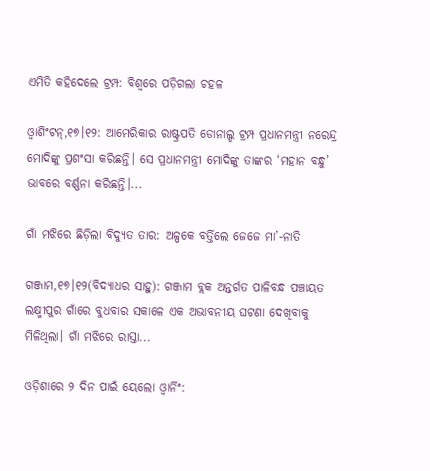ଏମିତି କହିଦେଲେ ଟ୍ରମ୍ପ: ବିଶ୍ୱରେ ପଡ଼ିଗଲା ଚହଳ

ଓ୍ବାଶିଂଟନ୍‌,୧୭।୧୨: ଆମେରିକାର ରାଷ୍ଟ୍ରପତି ଡୋନାଲ୍ଡ ଟ୍ରମ୍ପ ପ୍ରଧାନମନ୍ତ୍ରୀ ନରେନ୍ଦ୍ର ମୋଦିଙ୍କୁ ପ୍ରଶଂସା କରିଛନ୍ତି। ସେ ପ୍ରଧାନମନ୍ତ୍ରୀ ମୋଦିଙ୍କୁ ତାଙ୍କର ‘ମହାନ ବନ୍ଧୁ’ ଭାବରେ ବର୍ଣ୍ଣନା କରିଛନ୍ତି।...

ଗାଁ ମଝିରେ ଛିଡ଼ିଲା ବିଦ୍ୟୁତ ତାର: ଅଳ୍ପକେ ବର୍ତ୍ତିଲେ ଜେଜେ ମା’-ନାତି

ଗଞ୍ଜାମ,୧୭।୧୨(ବିଦ୍ୟାଧର ସାହୁ): ଗଞ୍ଜାମ ବ୍ଲକ ଅନ୍ତର୍ଗତ ପାଳିବନ୍ଧ ପଞ୍ଚାୟତ ଲକ୍ଷ୍ମୀପୁର ଗାଁରେ ବୁଧବାର ସକାଳେ ଏକ ଅଭାବନୀୟ ଘଟଣା ଦେଖିବାକୁ ମିଳିଥିଲା। ଗାଁ ମଝିରେ ରାସ୍ତା...

ଓଡ଼ିଶାରେ ୨ ଦିନ ପାଇଁ ୟେଲୋ ଓ୍ବାର୍ନିଂ: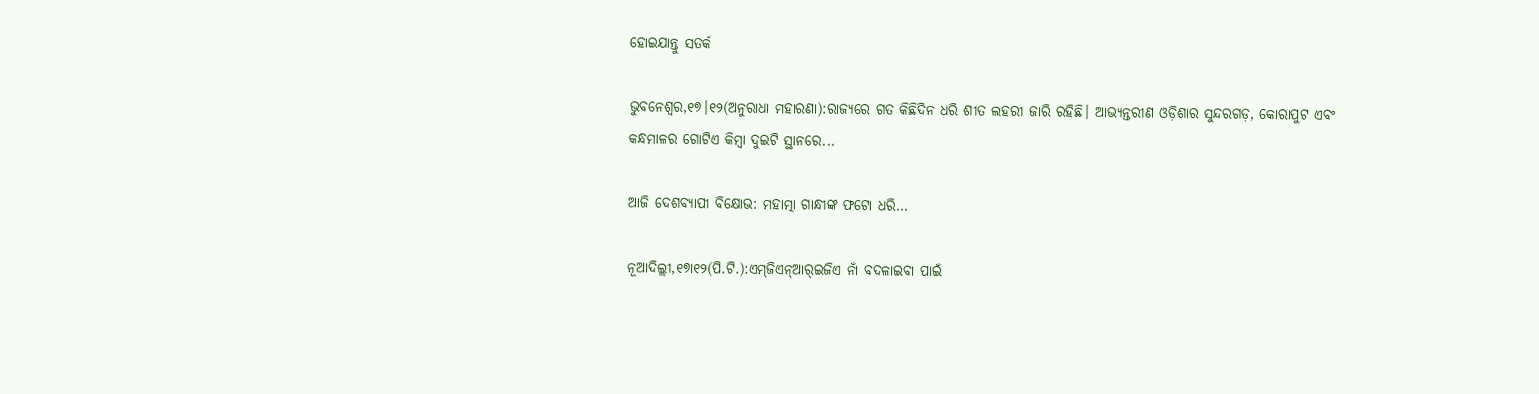ହୋଇଯାନ୍ତୁ ସତର୍କ

ଭୁବନେଶ୍ୱର,୧୭।୧୨(ଅନୁରାଧା ମହାରଣା):ରାଜ୍ୟରେ ଗତ କିଛିଦିନ ଧରି ଶୀତ ଲହରୀ ଜାରି ରହିଛି। ଆଭ୍ୟନ୍ତରୀଣ ଓଡ଼ିଶାର ସୁନ୍ଦରଗଡ଼, କୋରାପୁଟ ଏବଂ କନ୍ଧମାଳର ଗୋଟିଏ କିମ୍ବା ଦୁଇଟି ସ୍ଥାନରେ...

ଆଜି ଦେଶବ୍ୟାପୀ ବିକ୍ଷୋଭ: ମହାତ୍ମା ଗାନ୍ଧୀଙ୍କ ଫଟୋ ଧରି…

ନୂଆଦିଲ୍ଲୀ,୧୭ା୧୨(ପି.ଟି.):ଏମ୍‌ଜିଏନ୍‌ଆର୍‌ଇଜିଏ ନାଁ ବଦଳାଇବା ପାଇଁ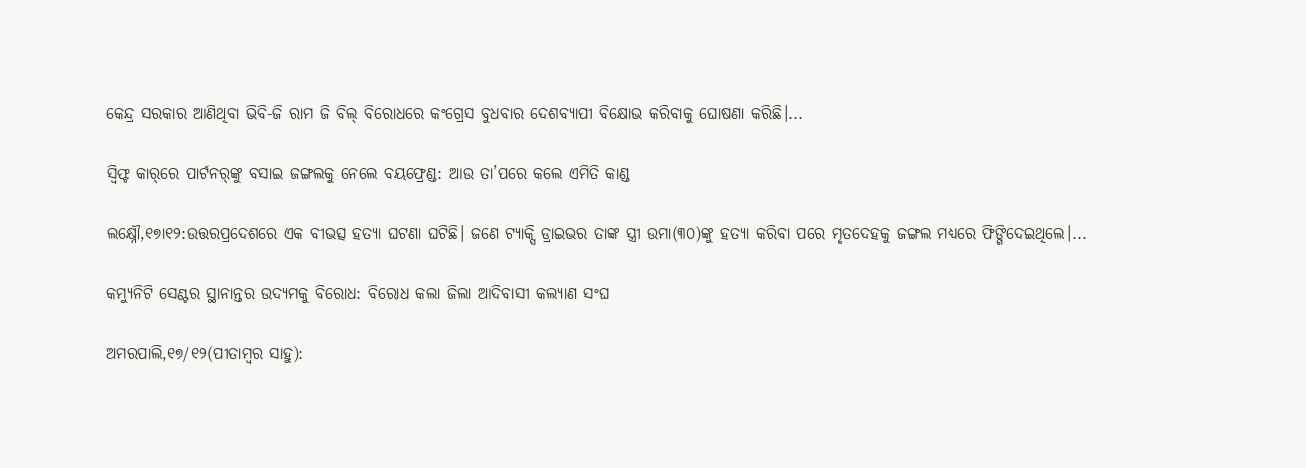କେନ୍ଦ୍ର ସରକାର ଆଣିଥିବା ଭିବି-ଜି ରାମ ଜି ବିଲ୍‌ ବିରୋଧରେ କଂଗ୍ରେସ ବୁଧବାର ଦେଶବ୍ୟାପୀ ବିକ୍ଷୋଭ କରିବାକୁ ଘୋଷଣା କରିଛି।...

ସ୍ବିଫ୍ଟ କାର୍‌ରେ ପାର୍ଟନର୍‌ଙ୍କୁ ବସାଇ ଜଙ୍ଗଲକୁ ନେଲେ ବୟଫ୍ରେଣ୍ଡ: ଆଉ ତା’ପରେ କଲେ ଏମିତି କାଣ୍ଡ

ଲକ୍ଷ୍ନୌ,୧୭ା୧୨:ଉତ୍ତରପ୍ରଦେଶରେ ଏକ ବୀଭତ୍ସ ହତ୍ୟା ଘଟଣା ଘଟିଛି। ଜଣେ ଟ୍ୟାକ୍ସି ଡ୍ରାଇଭର ତାଙ୍କ ସ୍ତ୍ରୀ ଉମା(୩୦)ଙ୍କୁ ହତ୍ୟା କରିବା ପରେ ମୃତଦେହକୁ ଜଙ୍ଗଲ ମଧ୍ୟରେ ଫିଙ୍ଗିଦେଇଥିଲେ।...

କମ୍ୟୁନିଟି ସେଣ୍ଟର ସ୍ଥାନାନ୍ତର ଉଦ୍ୟମକୁ ବିରୋଧ: ବିରୋଧ କଲା ଜିଲା ଆଦିବାସୀ କଲ୍ୟାଣ ସଂଘ

ଅମରପାଲି,୧୭/୧୨(ପୀତାମ୍ବର ସାହୁ):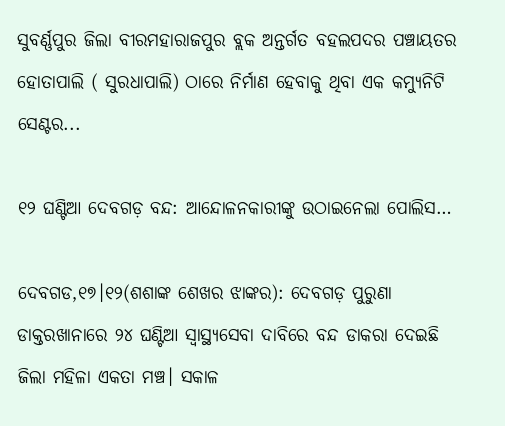ସୁବର୍ଣ୍ଣପୁର ଜିଲା ବୀରମହାରାଜପୁର ବ୍ଲକ ଅନ୍ତର୍ଗତ ବହଲପଦର ପଞ୍ଚାୟତର ହୋତାପାଲି ( ସୁରଧାପାଲି) ଠାରେ ନିର୍ମାଣ ହେବାକୁ ଥିବା ଏକ କମ୍ୟୁନିଟି ସେଣ୍ଟର...

୧୨ ଘଣ୍ଟିଆ ଦେବଗଡ଼ ବନ୍ଦ: ଆନ୍ଦୋଳନକାରୀଙ୍କୁ ଉଠାଇନେଲା ପୋଲିସ…

ଦେବଗଡ,୧୭।୧୨(ଶଶାଙ୍କ ଶେଖର ଝାଙ୍କର): ଦେବଗଡ଼ ପୁରୁଣା ଡାକ୍ତରଖାନାରେ ୨୪ ଘଣ୍ଟିଆ ସ୍ବାସ୍ଥ୍ୟସେବା ଦାବିରେ ବନ୍ଦ ଡାକରା ଦେଇଛି ଜିଲା ମହିଳା ଏକତା ମଞ୍ଚ। ସକାଳ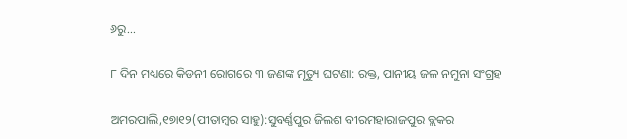୬ରୁ...

୮ ଦିନ ମଧ୍ୟରେ କିଡନୀ ରୋଗରେ ୩ ଜଣଙ୍କ ମୃତ୍ୟୁ ଘଟଣା: ରକ୍ତ, ପାନୀୟ ଜଳ ନମୁନା ସଂଗ୍ରହ

ଅମରପାଲି,୧୭ା୧୨(ପୀତାମ୍ବର ସାହୁ):ସୁବର୍ଣ୍ଣପୁର ଜିଲଶ ବୀରମହାରାଜପୁର ବ୍ଲକର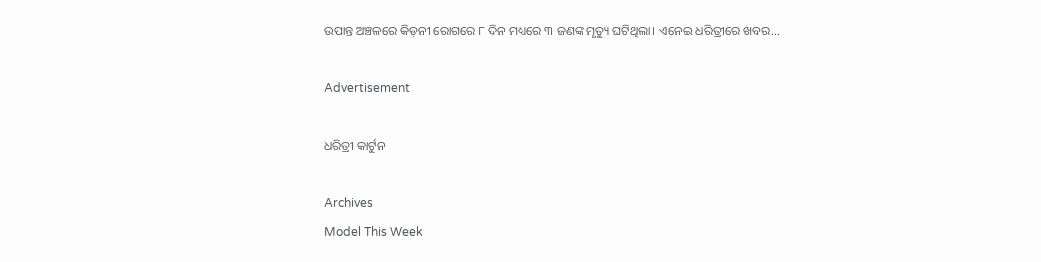ଉପାନ୍ତ ଅଞ୍ଚଳରେ କିଡ଼ନୀ ରୋଗରେ ୮ ଦିନ ମଧ୍ୟରେ ୩ ଜଣଙ୍କ ମୃତ୍ୟୁ ଘଟିଥିଲା। ଏନେଇ ଧରିତ୍ରୀରେ ଖବର...

Advertisement

ଧରିତ୍ରୀ କାର୍ଟୁନ

Archives
Model This Week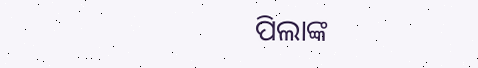ପିଲାଙ୍କ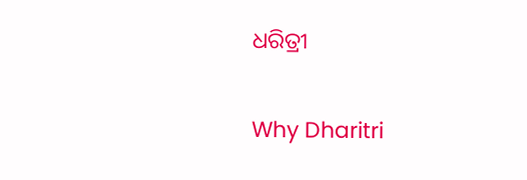ଧରିତ୍ରୀ

Why Dharitri